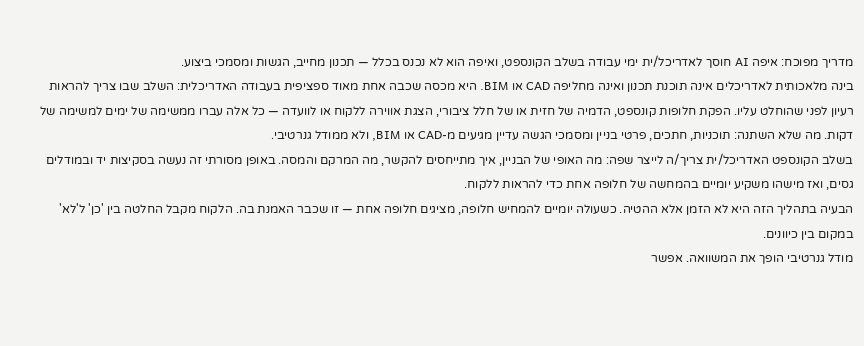מדריך מפוכח: איפה AI חוסך לאדריכל/ית ימי עבודה בשלב הקונספט, ואיפה הוא לא נכנס בכלל — תכנון מחייב, הגשות ומסמכי ביצוע.
בינה מלאכותית לאדריכלים אינה תוכנת תכנון ואינה מחליפה CAD או BIM. היא מכסה שכבה אחת מאוד ספציפית בעבודה האדריכלית: השלב שבו צריך להראות רעיון לפני שהוחלט עליו. הפקת חלופות קונספט, הדמיה של חזית או של חלל ציבורי, הצגת אווירה ללקוח או לוועדה — כל אלה עברו ממשימה של ימים למשימה של דקות. מה שלא השתנה: תוכניות, חתכים, פרטי בניין ומסמכי הגשה עדיין מגיעים מ-CAD או BIM, ולא ממודל גנרטיבי.
בשלב הקונספט האדריכל/ית צריך/ה לייצר שפה: מה האופי של הבניין, איך מתייחסים להקשר, מה המרקם והמסה. באופן מסורתי זה נעשה בסקיצות יד ובמודלים גסים, ואז מישהו משקיע יומיים בהמחשה של חלופה אחת כדי להראות ללקוח.
הבעיה בתהליך הזה היא לא הזמן אלא ההטיה. כשעולה יומיים להמחיש חלופה, מציגים חלופה אחת — זו שכבר האמנת בה. הלקוח מקבל החלטה בין 'כן' ל'לא' במקום בין כיוונים.
מודל גנרטיבי הופך את המשוואה. אפשר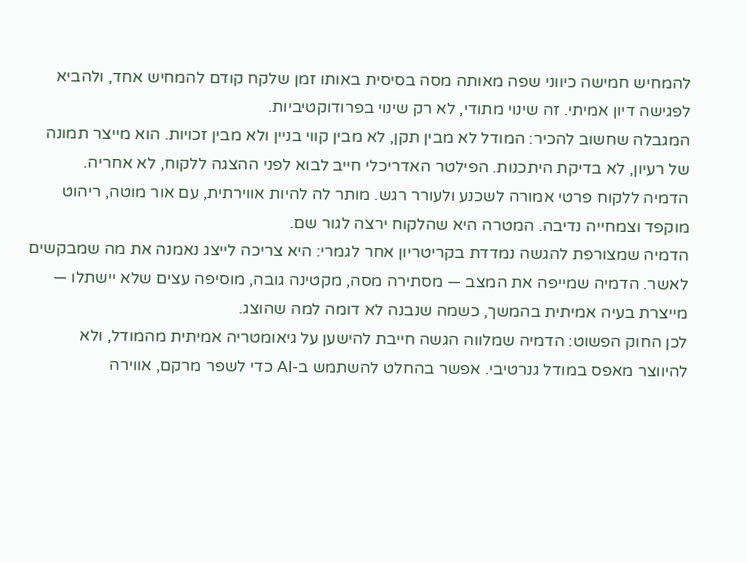להמחיש חמישה כיווני שפה מאותה מסה בסיסית באותו זמן שלקח קודם להמחיש אחד, ולהביא לפגישה דיון אמיתי. זה שינוי מתודי, לא רק שינוי בפרודוקטיביות.
המגבלה שחשוב להכיר: המודל לא מבין תקן, לא מבין קווי בניין ולא מבין זכויות. הוא מייצר תמונה של רעיון, לא בדיקת היתכנות. הפילטר האדריכלי חייב לבוא לפני ההצגה ללקוח, לא אחריה.
הדמיה ללקוח פרטי אמורה לשכנע ולעורר רגש. מותר לה להיות אווירתית, עם אור מוטה, ריהוט מוקפד וצמחייה נדיבה. המטרה היא שהלקוח ירצה לגור שם.
הדמיה שמצורפת להגשה נמדדת בקריטריון אחר לגמרי: היא צריכה לייצג נאמנה את מה שמבקשים לאשר. הדמיה שמייפה את המצב — מסתירה מסה, מקטינה גובה, מוסיפה עצים שלא יישתלו — מייצרת בעיה אמיתית בהמשך, כשמה שנבנה לא דומה למה שהוצג.
לכן החוק הפשוט: הדמיה שמלווה הגשה חייבת להישען על גיאומטריה אמיתית מהמודל, ולא להיווצר מאפס במודל גנרטיבי. אפשר בהחלט להשתמש ב-AI כדי לשפר מרקם, אווירה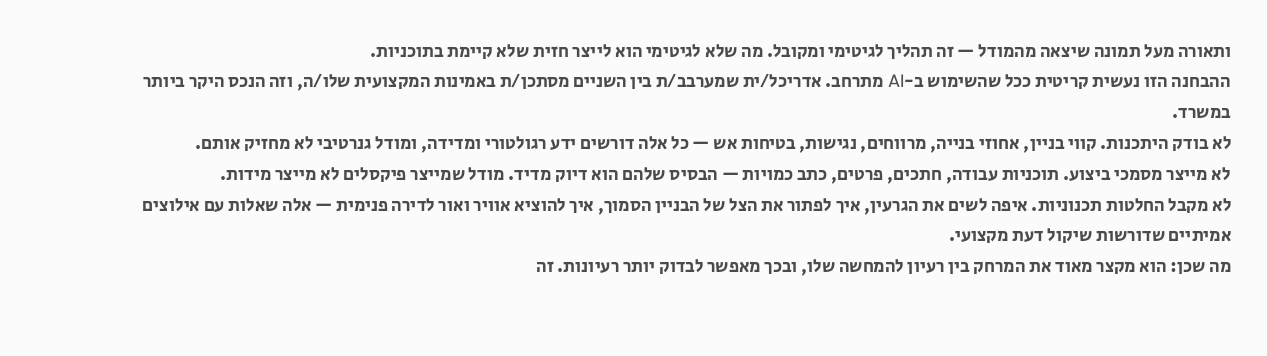ותאורה מעל תמונה שיצאה מהמודל — זה תהליך לגיטימי ומקובל. מה שלא לגיטימי הוא לייצר חזית שלא קיימת בתוכניות.
ההבחנה הזו נעשית קריטית ככל שהשימוש ב-AI מתרחב. אדריכל/ית שמערבב/ת בין השניים מסתכן/ת באמינות המקצועית שלו/ה, וזה הנכס היקר ביותר במשרד.
לא בודק היתכנות. קווי בניין, אחוזי בנייה, מרווחים, נגישות, בטיחות אש — כל אלה דורשים ידע רגולטורי ומדידה, ומודל גנרטיבי לא מחזיק אותם.
לא מייצר מסמכי ביצוע. תוכניות עבודה, חתכים, פרטים, כתב כמויות — הבסיס שלהם הוא דיוק מדיד. מודל שמייצר פיקסלים לא מייצר מידות.
לא מקבל החלטות תכנוניות. איפה לשים את הגרעין, איך לפתור את הצל של הבניין הסמוך, איך להוציא אוויר ואור לדירה פנימית — אלה שאלות עם אילוצים אמיתיים שדורשות שיקול דעת מקצועי.
מה שכן: הוא מקצר מאוד את המרחק בין רעיון להמחשה שלו, ובכך מאפשר לבדוק יותר רעיונות. זה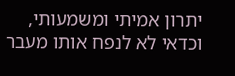יתרון אמיתי ומשמעותי, וכדאי לא לנפח אותו מעבר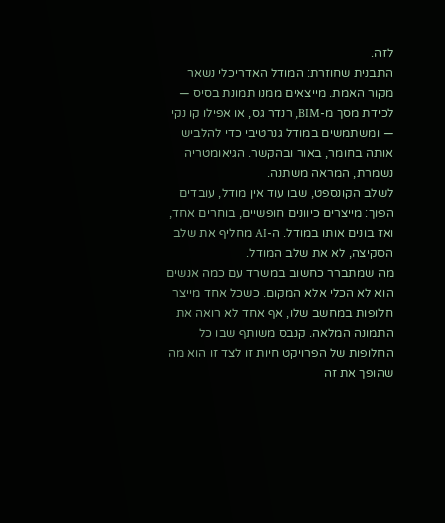לזה.
התבנית שחוזרת: המודל האדריכלי נשאר מקור האמת. מייצאים ממנו תמונת בסיס — לכידת מסך מ-BIM, רנדר גס, או אפילו קו נקי — ומשתמשים במודל גנרטיבי כדי להלביש אותה בחומר, באור ובהקשר. הגיאומטריה נשמרת, המראה משתנה.
לשלב הקונספט, שבו עוד אין מודל, עובדים הפוך: מייצרים כיוונים חופשיים, בוחרים אחד, ואז בונים אותו במודל. ה-AI מחליף את שלב הסקיצה, לא את שלב המודל.
מה שמתברר כחשוב במשרד עם כמה אנשים הוא לא הכלי אלא המקום. כשכל אחד מייצר חלופות במחשב שלו, אף אחד לא רואה את התמונה המלאה. קנבס משותף שבו כל החלופות של הפרויקט חיות זו לצד זו הוא מה שהופך את זה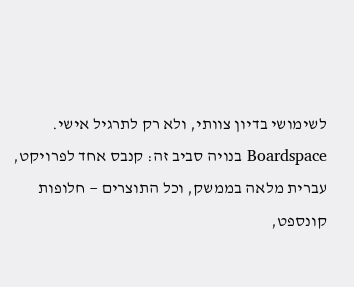לשימושי בדיון צוותי, ולא רק לתרגיל אישי.
Boardspace בנויה סביב זה: קנבס אחד לפרויקט, עברית מלאה בממשק, וכל התוצרים — חלופות קונספט,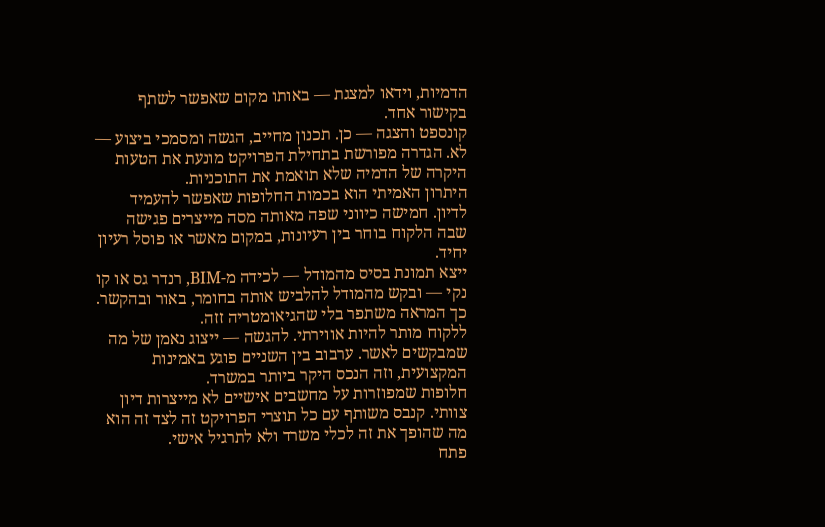הדמיות, וידאו למצגת — באותו מקום שאפשר לשתף בקישור אחד.
קונספט והצגה — כן. תכנון מחייב, הגשה ומסמכי ביצוע — לא. הגדרה מפורשת בתחילת הפרויקט מונעת את הטעות היקרה של הדמיה שלא תואמת את התוכניות.
היתרון האמיתי הוא בכמות החלופות שאפשר להעמיד לדיון. חמישה כיווני שפה מאותה מסה מייצרים פגישה שבה הלקוח בוחר בין רעיונות, במקום מאשר או פוסל רעיון יחיד.
ייצא תמונת בסיס מהמודל — לכידה מ-BIM, רנדר גס או קו נקי — ובקש מהמודל להלביש אותה בחומר, באור ובהקשר. כך המראה משתפר בלי שהגיאומטריה זזה.
ללקוח מותר להיות אווירתי. להגשה — ייצוג נאמן של מה שמבקשים לאשר. ערבוב בין השניים פוגע באמינות המקצועית, וזה הנכס היקר ביותר במשרד.
חלופות שמפוזרות על מחשבים אישיים לא מייצרות דיון צוותי. קנבס משותף עם כל תוצרי הפרויקט זה לצד זה הוא מה שהופך את זה לכלי משרד ולא לתרגיל אישי.
פתח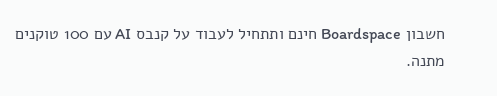חשבון Boardspace חינם ותתחיל לעבוד על קנבס AI עם 100 טוקנים מתנה.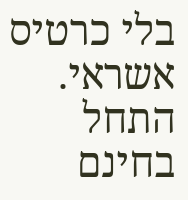בלי כרטיס אשראי.
התחל בחינם